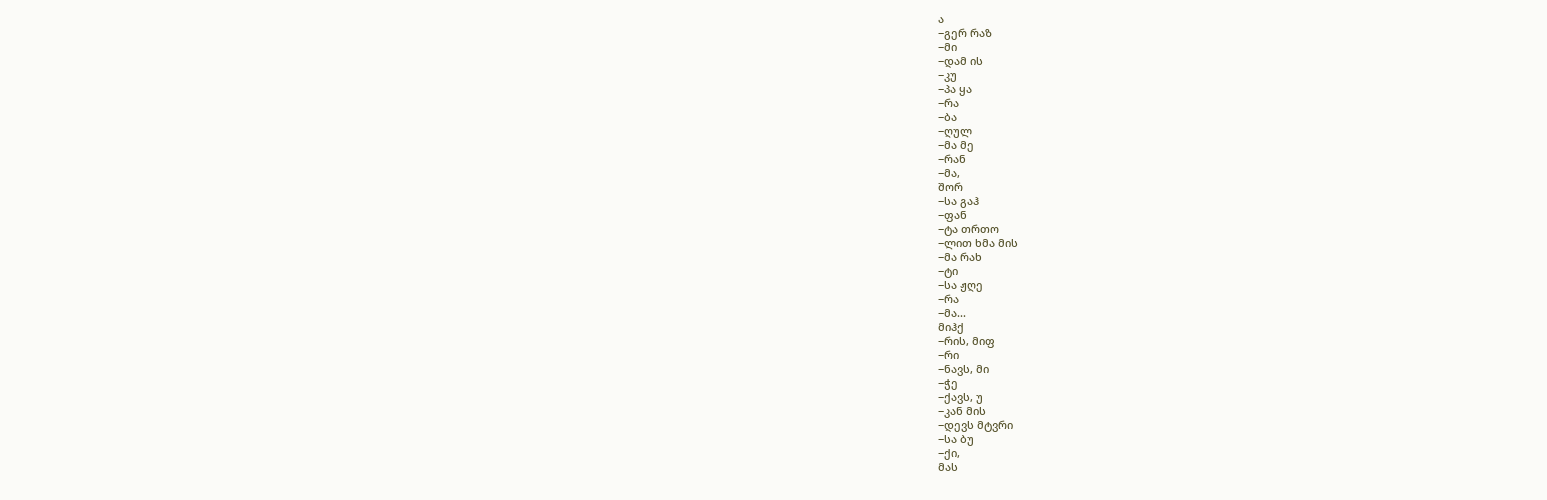ა
−გერ რაზ
−მი
−დამ ის
−კუ
−პა ყა
−რა
−ბა
−ღულ
−მა მე
−რან
−მა,
შორ
−სა გაჰ
−ფან
−ტა თრთო
−ლით ხმა მის
−მა რახ
−ტი
−სა ჟღე
−რა
−მა...
მიჰქ
−რის, მიფ
−რი
−ნავს, მი
−ჭე
−ქავს, უ
−კან მის
−დევს მტვრი
−სა ბუ
−ქი,
მას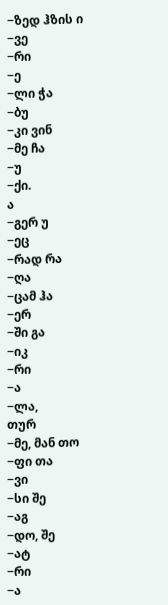−ზედ ჰზის ი
−ვე
−რი
−ე
−ლი ჭა
−ბუ
−კი ვინ
−მე ჩა
−უ
−ქი.
ა
−გერ უ
−ეც
−რად რა
−ღა
−ცამ ჰა
−ერ
−ში გა
−იკ
−რი
−ა
−ლა,
თურ
−მე, მან თო
−ფი თა
−ვი
−სი შე
−აგ
−დო, შე
−ატ
−რი
−ა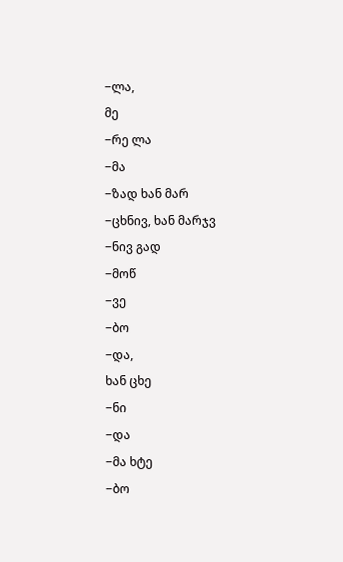−ლა,
მე
−რე ლა
−მა
−ზად ხან მარ
−ცხნივ, ხან მარჯვ
−ნივ გად
−მოწ
−ვე
−ბო
−და,
ხან ცხე
−ნი
−და
−მა ხტე
−ბო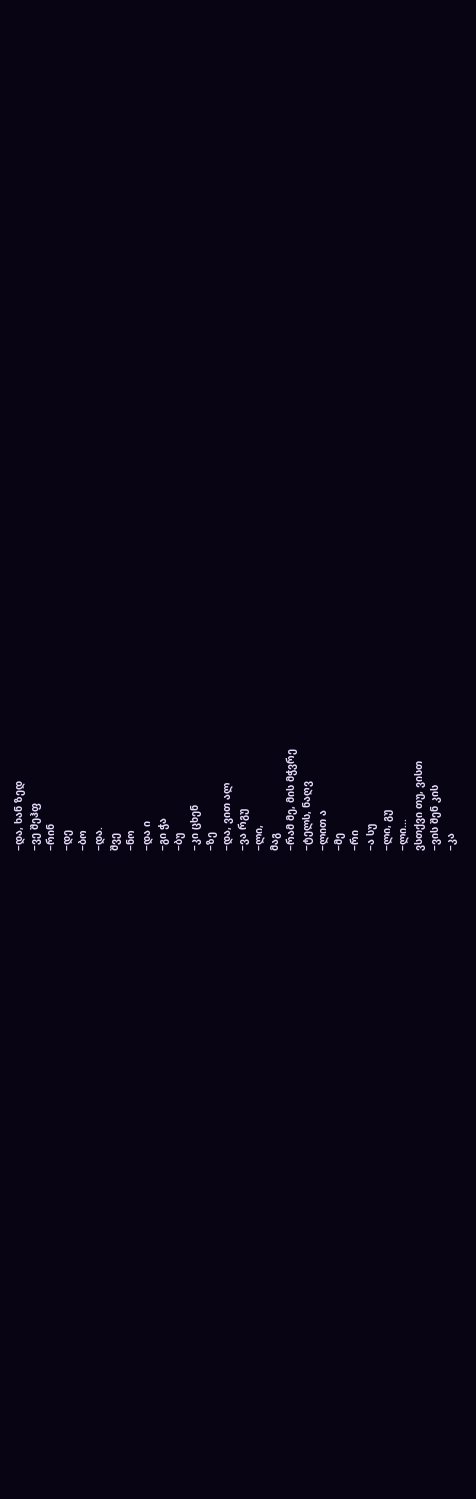−და, ხან ზედ
−ვე შეჰფ
−რინ
−დე
−ბო
−და.
შვე
−ნო
−და ი
−გი ჭა
−ბუ
−კი ცხენ
−ზე
−და, ვით ალ
−ვა რგუ
−ლი,
მაგ
−რამ მე, მის მჭვრე
−ტელს, ნაღვ
−ლით ა
−მე
−რი
−ა სუ
−ლი, გუ
−ლი...
ვსთქვი თუ, ვისთ
−ვის შენ კის
−კა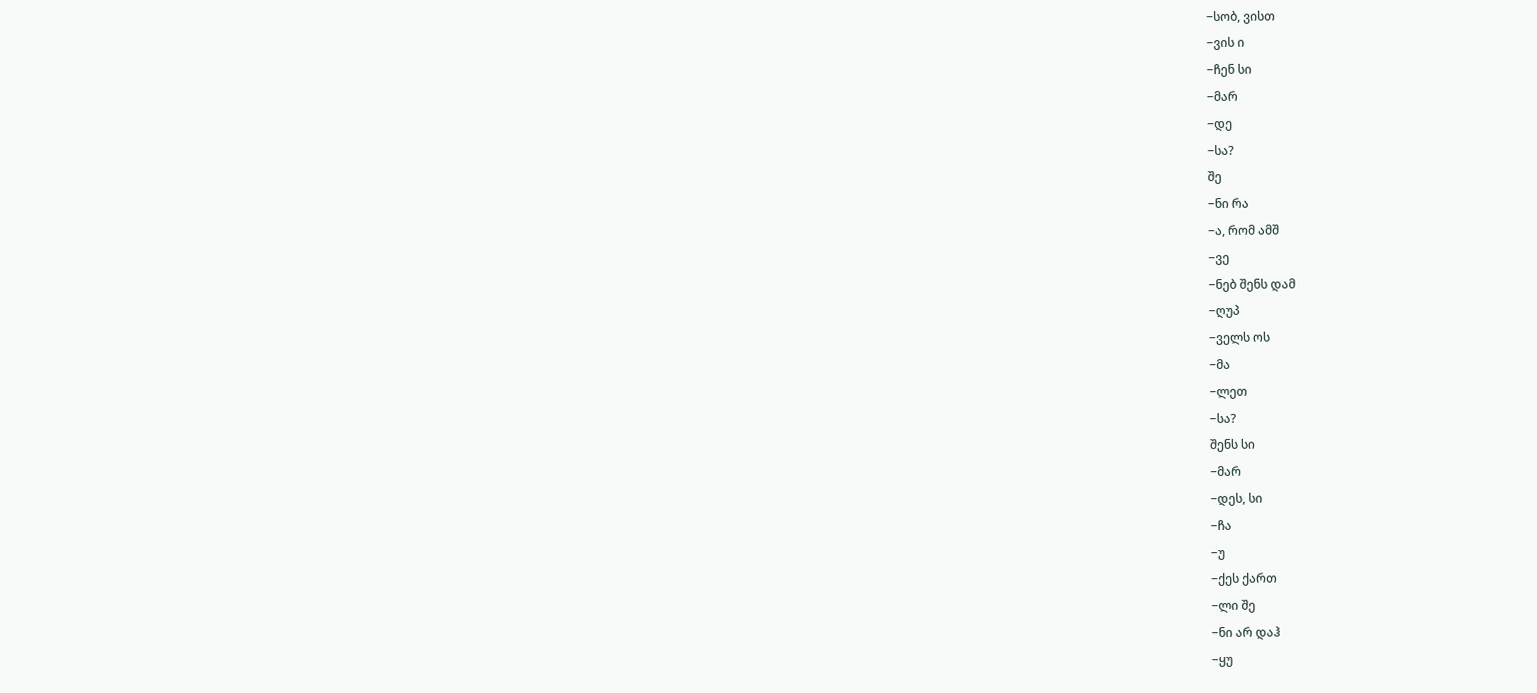−სობ, ვისთ
−ვის ი
−ჩენ სი
−მარ
−დე
−სა?
შე
−ნი რა
−ა, რომ ამშ
−ვე
−ნებ შენს დამ
−ღუპ
−ველს ოს
−მა
−ლეთ
−სა?
შენს სი
−მარ
−დეს, სი
−ჩა
−უ
−ქეს ქართ
−ლი შე
−ნი არ დაჰ
−ყუ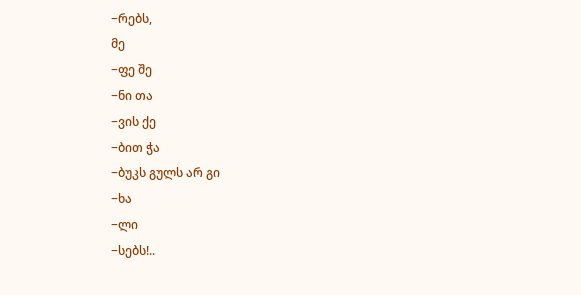−რებს,
მე
−ფე შე
−ნი თა
−ვის ქე
−ბით ჭა
−ბუკს გულს არ გი
−ხა
−ლი
−სებს!..